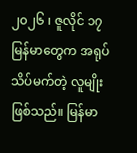၂၀၂၆ ၊ ဇူလိုင် ၁၇
မြန်မာတွေက အရုပ်သိပ်မက်တဲ့ လူမျိုးဖြစ်သည်။ မြန်မာ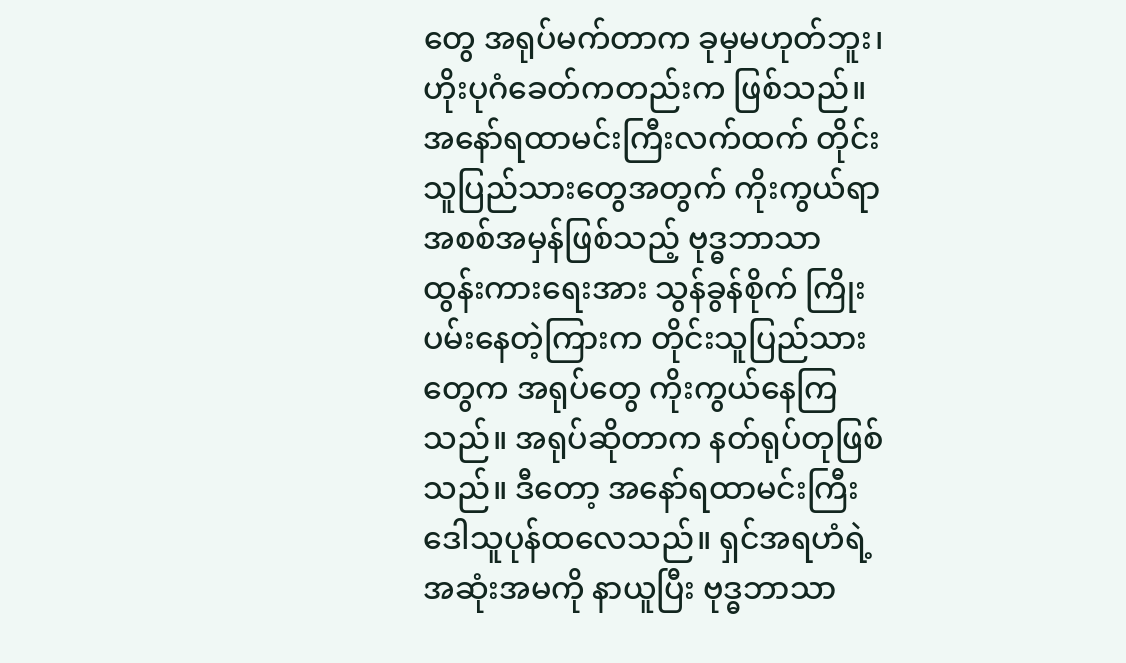တွေ အရုပ်မက်တာက ခုမှမဟုတ်ဘူး၊ ဟိုးပုဂံခေတ်ကတည်းက ဖြစ်သည်။ အနော်ရထာမင်းကြီးလက်ထက် တိုင်းသူပြည်သားတွေအတွက် ကိုးကွယ်ရာ အစစ်အမှန်ဖြစ်သည့် ဗုဒ္ဓဘာသာ ထွန်းကားရေးအား သွန်ခွန်စိုက် ကြိုးပမ်းနေတဲ့ကြားက တိုင်းသူပြည်သားတွေက အရုပ်တွေ ကိုးကွယ်နေကြသည်။ အရုပ်ဆိုတာက နတ်ရုပ်တုဖြစ်သည်။ ဒီတော့ အနော်ရထာမင်းကြီး ဒေါသူပုန်ထလေသည်။ ရှင်အရဟံရဲ့ အဆုံးအမကို နာယူပြီး ဗုဒ္ဓဘာသာ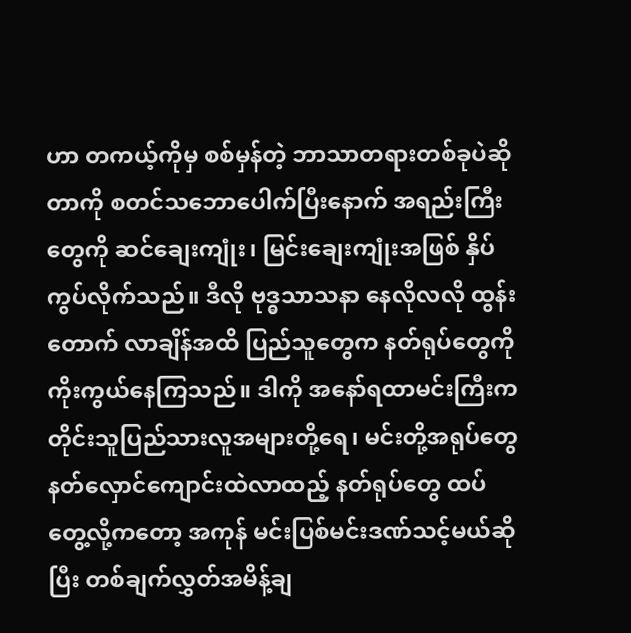ဟာ တကယ့်ကိုမှ စစ်မှန်တဲ့ ဘာသာတရားတစ်ခုပဲဆိုတာကို စတင်သဘောပေါက်ပြီးနောက် အရည်းကြီးတွေကို ဆင်ချေးကျုံး၊ မြင်းချေးကျုံးအဖြစ် နှိပ်ကွပ်လိုက်သည်။ ဒီလို ဗုဒ္ဓသာသနာ နေလိုလလို ထွန်းတောက် လာချိန်အထိ ပြည်သူတွေက နတ်ရုပ်တွေကို ကိုးကွယ်နေကြသည်။ ဒါကို အနော်ရထာမင်းကြီးက တိုင်းသူပြည်သားလူအများတို့ရေ၊ မင်းတို့အရုပ်တွေ နတ်လှောင်ကျောင်းထဲလာထည့် နတ်ရုပ်တွေ ထပ်တွေ့လို့ကတော့ အကုန် မင်းပြစ်မင်းဒဏ်သင့်မယ်ဆိုပြီး တစ်ချက်လွှတ်အမိန့်ချ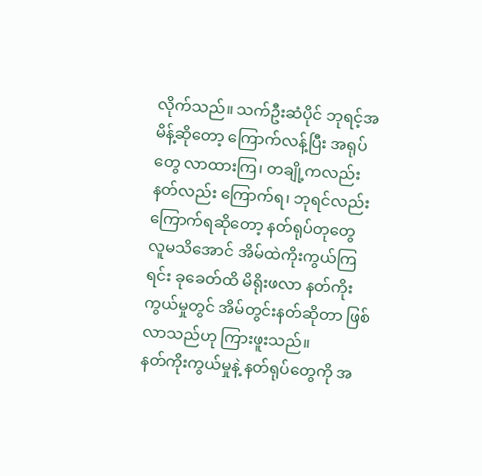လိုက်သည်။ သက်ဦးဆံပိုင် ဘုရင့်အမိန့်ဆိုတော့ ကြောက်လန့်ပြီး အရုပ်တွေ လာထားကြ၊ တချို့ကလည်း နတ်လည်း ကြောက်ရ၊ ဘုရင်လည်းကြောက်ရဆိုတော့ နတ်ရုပ်တုတွေ လူမသိအောင် အိမ်ထဲကိုးကွယ်ကြရင်း ခုခေတ်ထိ မိရိုးဖလာ နတ်ကိုးကွယ်မှုတွင် အိမ်တွင်းနတ်ဆိုတာ ဖြစ်လာသည်ဟု ကြားဖူးသည်။
နတ်ကိုးကွယ်မှုနဲ့ နတ်ရုပ်တွေကို အ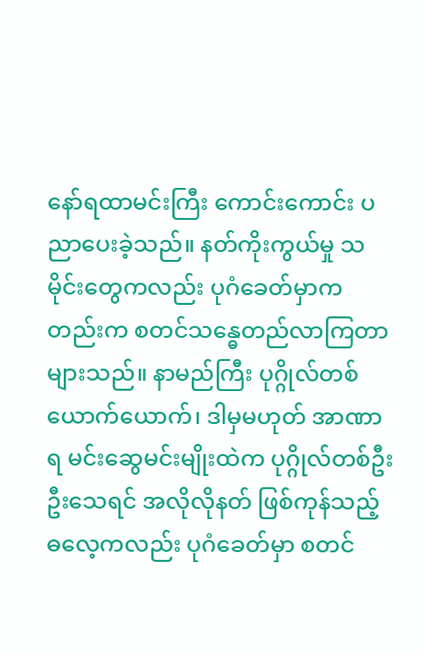နော်ရထာမင်းကြီး ကောင်းကောင်း ပညာပေးခဲ့သည်။ နတ်ကိုးကွယ်မှု သမိုင်းတွေကလည်း ပုဂံခေတ်မှာကတည်းက စတင်သန္ဓေတည်လာကြတာ များသည်။ နာမည်ကြီး ပုဂ္ဂိုလ်တစ်ယောက်ယောက်၊ ဒါမှမဟုတ် အာဏာရ မင်းဆွေမင်းမျိုးထဲက ပုဂ္ဂိုလ်တစ်ဦးဦးသေရင် အလိုလိုနတ် ဖြစ်ကုန်သည့် ဓလေ့ကလည်း ပုဂံခေတ်မှာ စတင်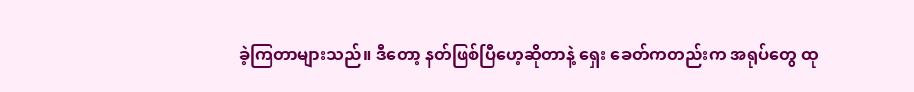ခဲ့ကြတာများသည်။ ဒီတော့ နတ်ဖြစ်ပြီဟေ့ဆိုတာနဲ့ ရှေး ခေတ်ကတည်းက အရုပ်တွေ ထု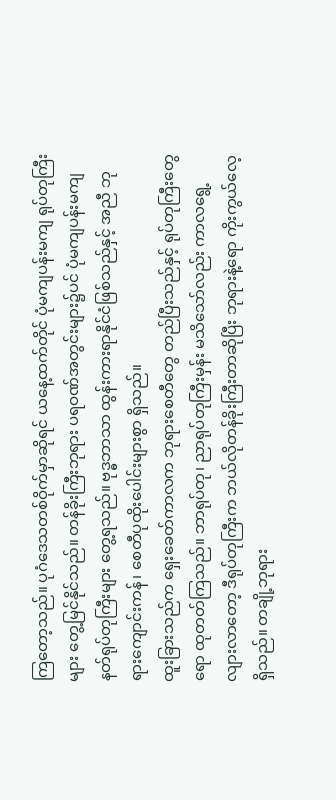ကြတော့သည်။ ပုဂံဒေသတစ်ဝိုက်မှာဆိုရင် ယနေ့ထက်တိုင် ပုံမကျပန်းမကျ ရုပ်တုကြီးများ တွေ့မြင်နိုင်သည်။ တန်ခိုးကြီးဘုရား ပရဝဏ်အတွင်းများ၌ပင် ပုံမကျပန်းမကျ နတ်ရုပ်တုကြီးများ တွေ့ရသည်။ ဗုဒ္ဓဘာသာ ထွန်းကားရာနိုင်ငံဖြစ်သည်နှင့် အညီ ဘုရားကျောင်းကန်၊ စေတီပုထိုးပေါင်းများစွာ ရှိသည်။
ထူးခြားသည်က ရှေးခေတ်ကာလက ဘုရားစေတီတွေ တည်ပြီးသည်နှင့် ရုပ်တုကြီးတွေရော ထုတတ်ကြသည်။ ဘာရုပ်တု၊ ညာရုပ်တုကြီးမှန်း မသိသော်လည်း ကာလရွေ့လျားလာတော့ ဒီရုပ်တုကြီးက ဘယ်လိုတန်ခိုးကြီးတာဆိုပြီး ဘုရားနဲ့ရော ကိုးကွယ်လေ့ရှိသည်။ တချို့ဘုရား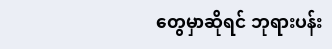တွေမှာဆိုရင် ဘုရားပန်း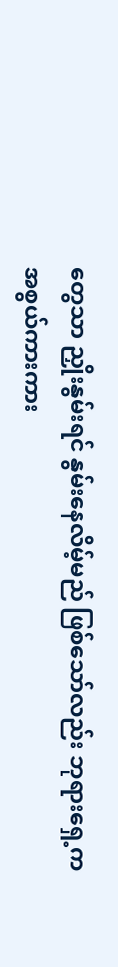တွေသာ ညှိုးနွမ်းရင် နွမ်းနေလိမ့်မည် ဖြစ်သော်လည်း ဘုရားရှေ့က အစွယ်ကားကား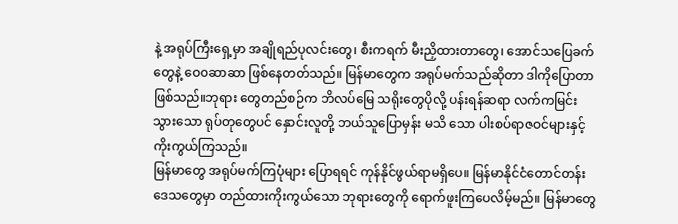နဲ့ အရုပ်ကြီးရှေ့မှာ အချိုရည်ပုလင်းတွေ၊ စီးကရက် မီးညှိထားတာတွေ၊ အောင်သပြေခက် တွေနဲ့ ဝေ၀ဆာဆာ ဖြစ်နေတတ်သည်။ မြန်မာတွေက အရုပ်မက်သည်ဆိုတာ ဒါကိုပြောတာ ဖြစ်သည်။ဘုရား တွေတည်စဉ်က ဘိလပ်မြေ သရိုးတွေပိုလို့ ပန်းရန်ဆရာ လက်ကမြင်းသွားသော ရုပ်တုတွေပင် နှောင်းလူတို့ ဘယ်သူပြောမှန်း မသိ သော ပါးစပ်ရာဇဝင်များနှင့် ကိုးကွယ်ကြသည်။
မြန်မာတွေ အရုပ်မက်ကြပုံများ ပြောရရင် ကုန်နိုင်ဖွယ်ရာမရှိပေ။ မြန်မာနိုင်ငံတောင်တန်းဒေသတွေမှာ တည်ထားကိုးကွယ်သော ဘုရားတွေကို ရောက်ဖူးကြပေလိမ့်မည်။ မြန်မာတွေ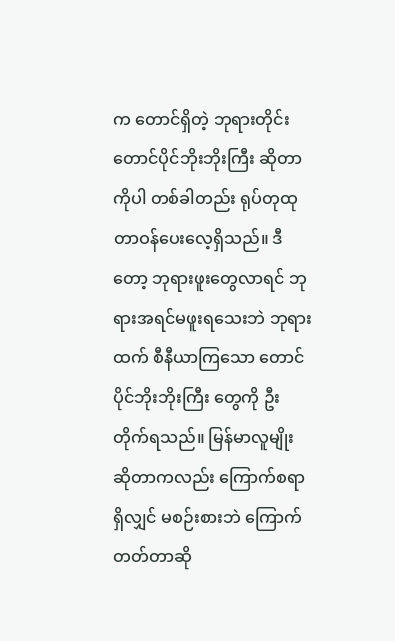က တောင်ရှိတဲ့ ဘုရားတိုင်း တောင်ပိုင်ဘိုးဘိုးကြီး ဆိုတာကိုပါ တစ်ခါတည်း ရုပ်တုထု တာဝန်ပေးလေ့ရှိသည်။ ဒီတော့ ဘုရားဖူးတွေလာရင် ဘုရားအရင်မဖူးရသေးဘဲ ဘုရားထက် စီနီယာကြသော တောင်ပိုင်ဘိုးဘိုးကြီး တွေကို ဦးတိုက်ရသည်။ မြန်မာလူမျိုးဆိုတာကလည်း ကြောက်စရာရှိလျှင် မစဉ်းစားဘဲ ကြောက်တတ်တာဆို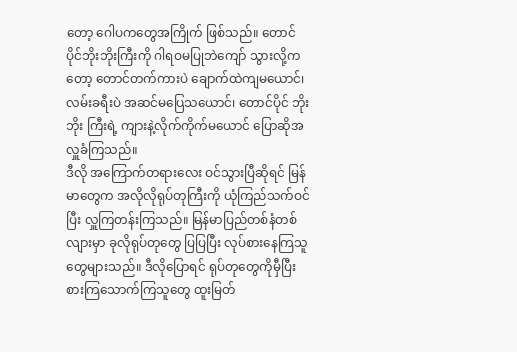တော့ ဂေါပကတွေအကြိုက် ဖြစ်သည်။ တောင်ပိုင်ဘိုးဘိုးကြီးကို ဂါရဝမပြုဘဲကျော် သွားလို့ကတော့ တောင်တက်ကားပဲ ချောက်ထဲကျမယောင်၊ လမ်းခရီးပဲ အဆင်မပြေသယောင်၊ တောင်ပိုင် ဘိုးဘိုး ကြီးရဲ့ ကျားနဲ့လိုက်ကိုက်မယောင် ပြောဆိုအလှူခံကြသည်။
ဒီလို အကြောက်တရားလေး ဝင်သွားပြီဆိုရင် မြန်မာတွေက အလိုလိုရုပ်တုကြီးကို ယုံကြည်သက်ဝင်ပြီး လှူကြတန်းကြသည်။ မြန်မာပြည်တစ်နံတစ်လျားမှာ ခုလိုရုပ်တုတွေ ပြပြပြီး လုပ်စားနေကြသူတွေများသည်။ ဒီလိုပြောရင် ရုပ်တုတွေကိုမှီပြီး စားကြသောက်ကြသူတွေ ထူးမြတ်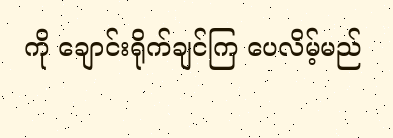ကို ချောင်းရိုက်ချင်ကြ ပေလိမ့်မည်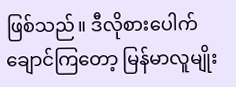ဖြစ်သည်။ ဒီလိုစားပေါက်ချောင်ကြတော့ မြန်မာလူမျိုး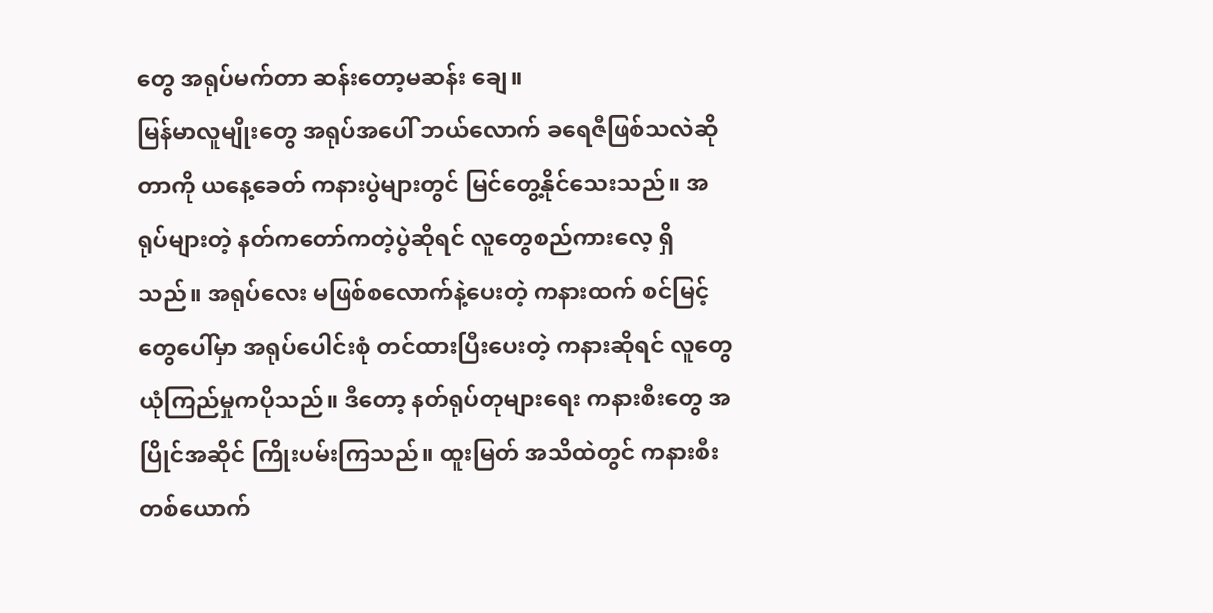တွေ အရုပ်မက်တာ ဆန်းတော့မဆန်း ချေ။
မြန်မာလူမျိုးတွေ အရုပ်အပေါ် ဘယ်လောက် ခရေဇီဖြစ်သလဲဆိုတာကို ယနေ့ခေတ် ကနားပွဲများတွင် မြင်တွေ့နိုင်သေးသည်။ အရုပ်များတဲ့ နတ်ကတော်ကတဲ့ပွဲဆိုရင် လူတွေစည်ကားလေ့ ရှိသည်။ အရုပ်လေး မဖြစ်စလောက်နဲ့ပေးတဲ့ ကနားထက် စင်မြင့်တွေပေါ်မှာ အရုပ်ပေါင်းစုံ တင်ထားပြီးပေးတဲ့ ကနားဆိုရင် လူတွေယုံကြည်မှုကပိုသည်။ ဒီတော့ နတ်ရုပ်တုများရေး ကနားစီးတွေ အပြိုင်အဆိုင် ကြိုးပမ်းကြသည်။ ထူးမြတ် အသိထဲတွင် ကနားစီးတစ်ယောက်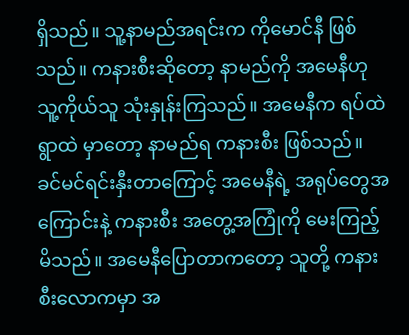ရှိသည်။ သူ့နာမည်အရင်းက ကိုမောင်နီ ဖြစ်သည်။ ကနားစီးဆိုတော့ နာမည်ကို အမေနီဟု သူ့ကိုယ်သူ သုံးနှုန်းကြသည်။ အမေနီက ရပ်ထဲရွာထဲ မှာတော့ နာမည်ရ ကနားစီး ဖြစ်သည်။ ခင်မင်ရင်းနှီးတာကြောင့် အမေနီရဲ့ အရုပ်တွေအကြောင်းနဲ့ ကနားစီး အတွေ့အကြုံကို မေးကြည့်မိသည်။ အမေနီပြောတာကတော့ သူတို့ ကနားစီးလောကမှာ အ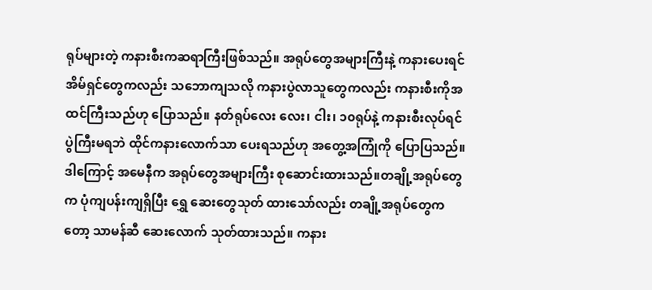ရုပ်များတဲ့ ကနားစီးကဆရာကြီးဖြစ်သည်။ အရုပ်တွေအများကြီးနဲ့ ကနားပေးရင် အိမ်ရှင်တွေကလည်း သဘောကျသလို ကနားပွဲလာသူတွေကလည်း ကနားစီးကိုအထင်ကြီးသည်ဟု ပြောသည်။ နတ်ရုပ်လေး လေး၊ ငါး၊ ၁၀ရုပ်နဲ့ ကနားစီးလုပ်ရင် ပွဲကြီးမရဘဲ ထိုင်ကနားလောက်သာ ပေးရသည်ဟု အတွေ့အကြုံကို ပြောပြသည်။ ဒါကြောင့် အမေနီက အရုပ်တွေအများကြီး စုဆောင်းထားသည်။တချို့အရုပ်တွေက ပုံကျပန်းကျရှိပြီး ရွှေ ဆေးတွေသုတ် ထားသော်လည်း တချို့အရုပ်တွေကတော့ သာမန်ဆီ ဆေးလောက် သုတ်ထားသည်။ ကနား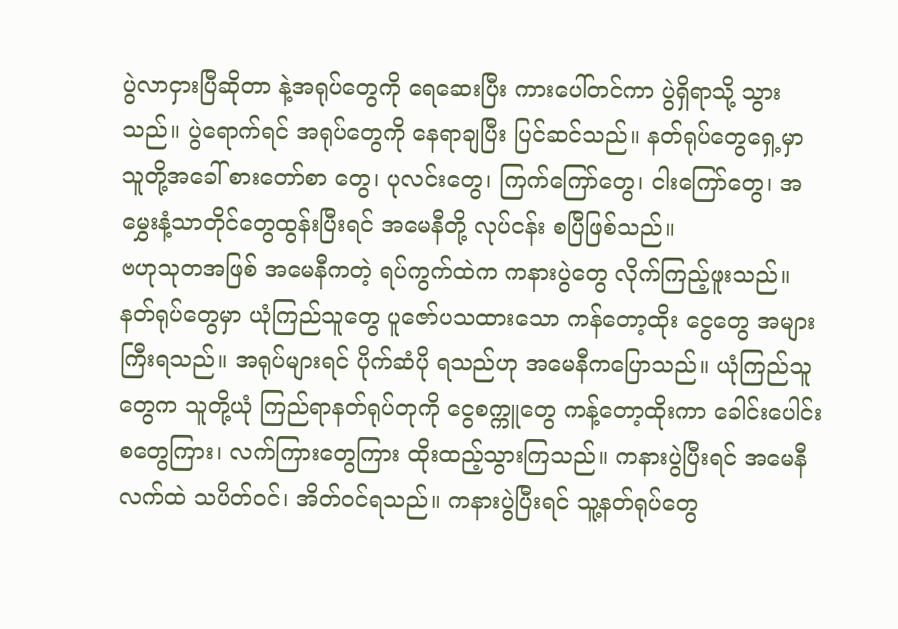ပွဲလာငှားပြီဆိုတာ နဲ့အရုပ်တွေကို ရေဆေးပြီး ကားပေါ်တင်ကာ ပွဲရှိရာသို့ သွားသည်။ ပွဲရောက်ရင် အရုပ်တွေကို နေရာချပြီး ပြင်ဆင်သည်။ နတ်ရုပ်တွေရှေ့မှာ သူတို့အခေါ် စားတော်စာ တွေ၊ ပုလင်းတွေ၊ ကြက်ကြော်တွေ၊ ငါးကြော်တွေ၊ အမွှေးနံ့သာတိုင်တွေထွန်းပြီးရင် အမေနီတို့ လုပ်ငန်း စပြီဖြစ်သည်။
ဗဟုသုတအဖြစ် အမေနီကတဲ့ ရပ်ကွက်ထဲက ကနားပွဲတွေ လိုက်ကြည့်ဖူးသည်။ နတ်ရုပ်တွေမှာ ယုံကြည်သူတွေ ပူဇော်ပသထားသော ကန်တော့ထိုး ငွေတွေ အများကြီးရသည်။ အရုပ်များရင် ပိုက်ဆံပို ရသည်ဟု အမေနီကပြောသည်။ ယုံကြည်သူတွေက သူတို့ယုံ ကြည်ရာနတ်ရုပ်တုကို ငွေစက္ကူတွေ ကန့်တော့ထိုးကာ ခေါင်းပေါင်းစတွေကြား၊ လက်ကြားတွေကြား ထိုးထည့်သွားကြသည်။ ကနားပွဲပြီးရင် အမေနီလက်ထဲ သပိတ်ဝင်၊ အိတ်ဝင်ရသည်။ ကနားပွဲပြီးရင် သူ့နတ်ရုပ်တွေ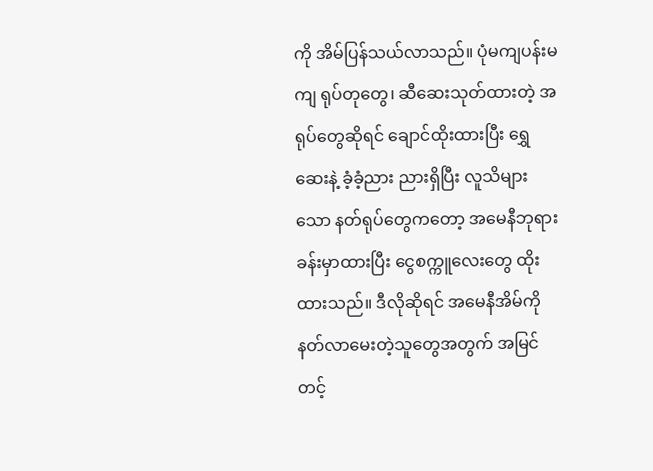ကို အိမ်ပြန်သယ်လာသည်။ ပုံမကျပန်းမကျ ရုပ်တုတွေ၊ ဆီဆေးသုတ်ထားတဲ့ အရုပ်တွေဆိုရင် ချောင်ထိုးထားပြီး ရွှေဆေးနဲ့ ခံ့ခံ့ညား ညားရှိပြီး လူသိများသော နတ်ရုပ်တွေကတော့ အမေနီဘုရားခန်းမှာထားပြီး ငွေစက္ကူလေးတွေ ထိုးထားသည်။ ဒီလိုဆိုရင် အမေနီအိမ်ကို နတ်လာမေးတဲ့သူတွေအတွက် အမြင်တင့်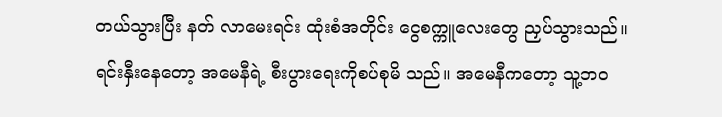တယ်သွားပြီး နတ် လာမေးရင်း ထုံးစံအတိုင်း ငွေစက္ကူလေးတွေ ညှပ်သွားသည်။
ရင်းနှီးနေတော့ အမေနီရဲ့ စီးပွားရေးကိုစပ်စုမိ သည်။ အမေနီကတော့ သူ့ဘဝ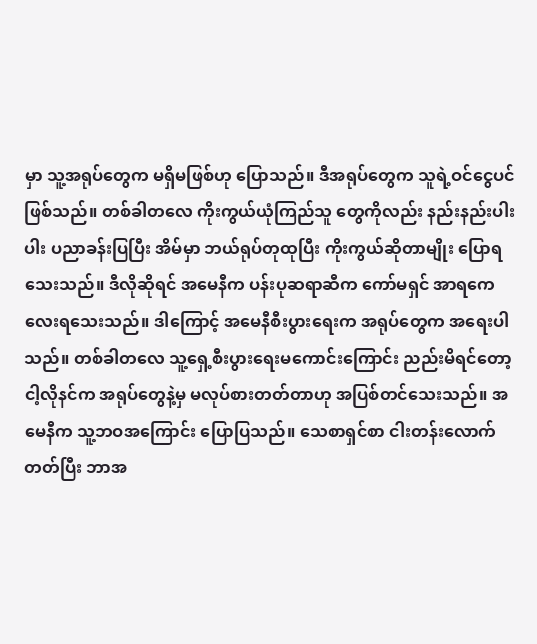မှာ သူ့အရုပ်တွေက မရှိမဖြစ်ဟု ပြောသည်။ ဒီအရုပ်တွေက သူရဲ့ဝင်ငွေပင်ဖြစ်သည်။ တစ်ခါတလေ ကိုးကွယ်ယုံကြည်သူ တွေကိုလည်း နည်းနည်းပါးပါး ပညာခန်းပြပြီး အိမ်မှာ ဘယ်ရုပ်တုထုပြီး ကိုးကွယ်ဆိုတာမျိုး ပြောရသေးသည်။ ဒီလိုဆိုရင် အမေနီက ပန်းပုဆရာဆီက ကော်မရှင် အာရကေလေးရသေးသည်။ ဒါကြောင့် အမေနီစီးပွားရေးက အရုပ်တွေက အရေးပါသည်။ တစ်ခါတလေ သူ့ရှေ့စီးပွားရေးမကောင်းကြောင်း ညည်းမိရင်တော့ ငါ့လိုနင်က အရုပ်တွေနဲ့မှ မလုပ်စားတတ်တာဟု အပြစ်တင်သေးသည်။ အမေနီက သူ့ဘဝအကြောင်း ပြောပြသည်။ သေစာရှင်စာ ငါးတန်းလောက်တတ်ပြီး ဘာအ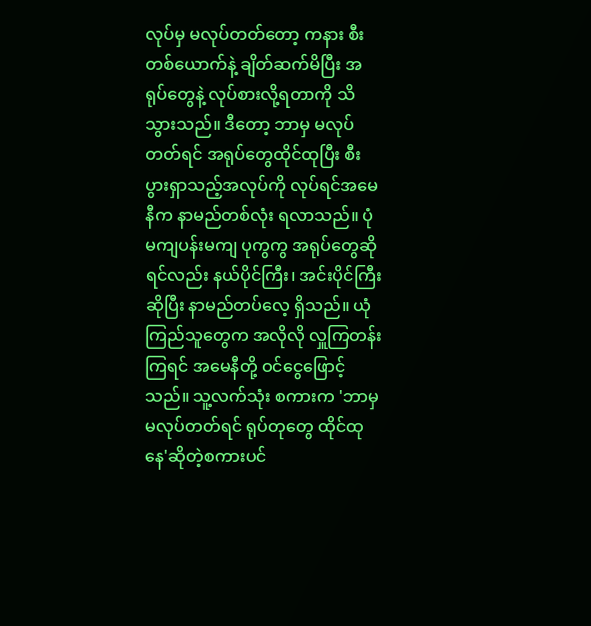လုပ်မှ မလုပ်တတ်တော့ ကနား စီးတစ်ယောက်နဲ့ ချိတ်ဆက်မိပြီး အရုပ်တွေနဲ့ လုပ်စားလို့ရတာကို သိသွားသည်။ ဒီတော့ ဘာမှ မလုပ်တတ်ရင် အရုပ်တွေထိုင်ထုပြီး စီးပွားရှာသည့်အလုပ်ကို လုပ်ရင်အမေနီက နာမည်တစ်လုံး ရလာသည်။ ပုံမကျပန်းမကျ ပုကွကွ အရုပ်တွေဆိုရင်လည်း နယ်ပိုင်ကြီး၊ အင်းပိုင်ကြီးဆိုပြီး နာမည်တပ်လေ့ ရှိသည်။ ယုံကြည်သူတွေက အလိုလို လှူကြတန်းကြရင် အမေနီတို့ ဝင်ငွေဖြောင့်သည်။ သူ့လက်သုံး စကားက 'ဘာမှ မလုပ်တတ်ရင် ရုပ်တုတွေ ထိုင်ထုနေ'ဆိုတဲ့စကားပင်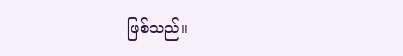ဖြစ်သည်။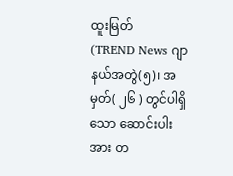ထူးမြတ်
(TREND News ဂျာနယ်အတွဲ(၅)၊ အမှတ်( ၂၆ ) တွင်ပါရှိသော ဆောင်းပါးအား တ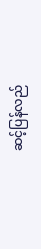ဆင့်ပြန်လည်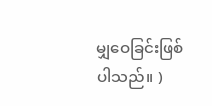မျှဝေခြင်းဖြစ်ပါသည်။ )